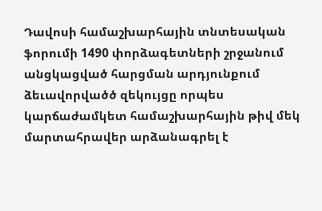Դավոսի համաշխարհային տնտեսական ֆորումի 1490 փորձագետների շրջանում անցկացված հարցման արդյունքում ձեւավորվածծ զեկույցը որպես կարճաժամկետ համաշխարհային թիվ մեկ մարտահրավեր արձանագրել է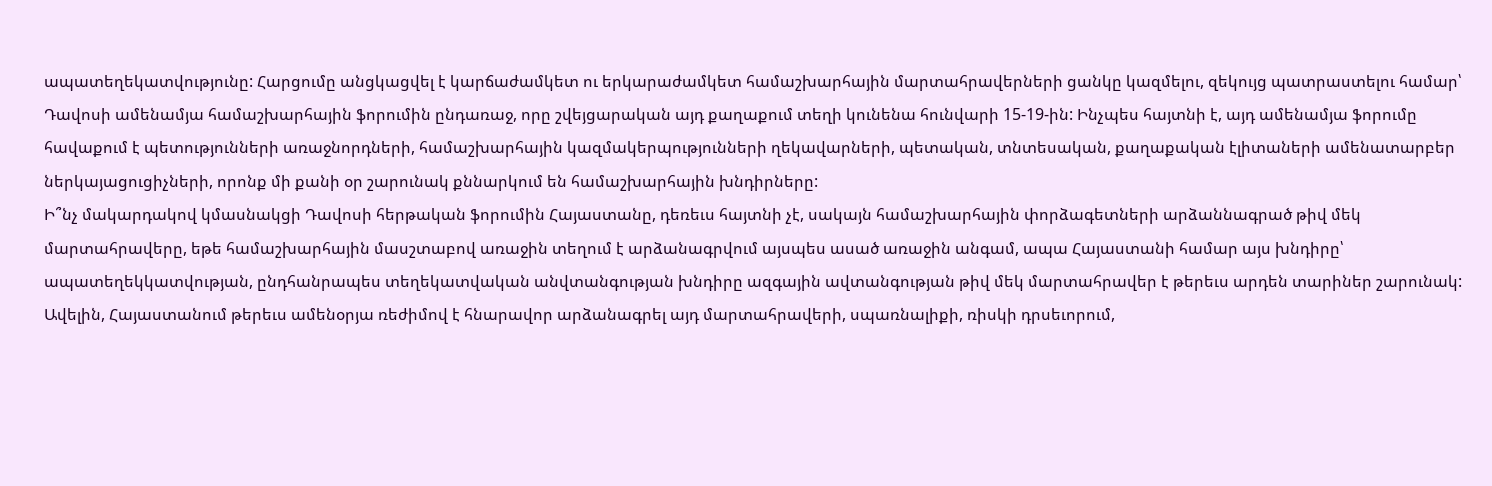ապատեղեկատվությունը: Հարցումը անցկացվել է կարճաժամկետ ու երկարաժամկետ համաշխարհային մարտահրավերների ցանկը կազմելու, զեկույց պատրաստելու համար՝ Դավոսի ամենամյա համաշխարհային ֆորումին ընդառաջ, որը շվեյցարական այդ քաղաքում տեղի կունենա հունվարի 15-19-ին: Ինչպես հայտնի է, այդ ամենամյա ֆորումը հավաքում է պետությունների առաջնորդների, համաշխարհային կազմակերպությունների ղեկավարների, պետական, տնտեսական, քաղաքական էլիտաների ամենատարբեր ներկայացուցիչների, որոնք մի քանի օր շարունակ քննարկում են համաշխարհային խնդիրները:
Ի՞նչ մակարդակով կմասնակցի Դավոսի հերթական ֆորումին Հայաստանը, դեռեւս հայտնի չէ, սակայն համաշխարհային փորձագետների արձաննագրած թիվ մեկ մարտահրավերը, եթե համաշխարհային մասշտաբով առաջին տեղում է արձանագրվում այսպես ասած առաջին անգամ, ապա Հայաստանի համար այս խնդիրը՝ ապատեղեկկատվության, ընդհանրապես տեղեկատվական անվտանգության խնդիրը ազգային ավտանգության թիվ մեկ մարտահրավեր է թերեւս արդեն տարիներ շարունակ: Ավելին, Հայաստանում թերեւս ամենօրյա ռեժիմով է հնարավոր արձանագրել այդ մարտահրավերի, սպառնալիքի, ռիսկի դրսեւորում,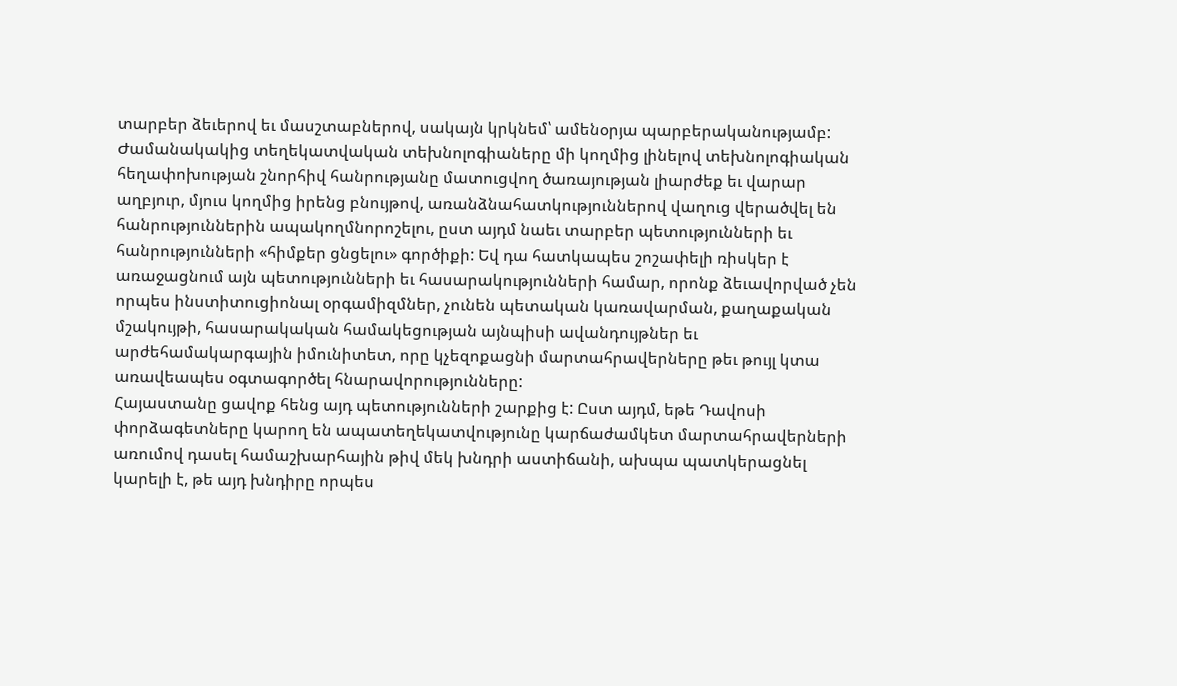տարբեր ձեւերով եւ մասշտաբներով, սակայն կրկնեմ՝ ամենօրյա պարբերականությամբ:
Ժամանակակից տեղեկատվական տեխնոլոգիաները մի կողմից լինելով տեխնոլոգիական հեղափոխության շնորհիվ հանրությանը մատուցվող ծառայության լիարժեք եւ վարար աղբյուր, մյուս կողմից իրենց բնույթով, առանձնահատկություններով վաղուց վերածվել են հանրություններին ապակողմնորոշելու, ըստ այդմ նաեւ տարբեր պետությունների եւ հանրությունների «հիմքեր ցնցելու» գործիքի: Եվ դա հատկապես շոշափելի ռիսկեր է առաջացնում այն պետությունների եւ հասարակությունների համար, որոնք ձեւավորված չեն որպես ինստիտուցիոնալ օրգամիզմներ, չունեն պետական կառավարման, քաղաքական մշակույթի, հասարակական համակեցության այնպիսի ավանդույթներ եւ արժեհամակարգային իմունիտետ, որը կչեզոքացնի մարտահրավերները թեւ թույլ կտա առավեապես օգտագործել հնարավորությունները:
Հայաստանը ցավոք հենց այդ պետությունների շարքից է: Ըստ այդմ, եթե Դավոսի փորձագետները կարող են ապատեղեկատվությունը կարճաժամկետ մարտահրավերների առումով դասել համաշխարհային թիվ մեկ խնդրի աստիճանի, ախպա պատկերացնել կարելի է, թե այդ խնդիրը որպես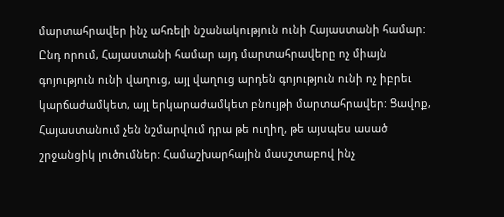մարտահրավեր ինչ ահռելի նշանակություն ունի Հայաստանի համար: Ընդ որում, Հայաստանի համար այդ մարտահրավերը ոչ միայն գոյություն ունի վաղուց, այլ վաղուց արդեն գոյություն ունի ոչ իբրեւ կարճաժամկետ, այլ երկարաժամկետ բնույթի մարտահրավեր: Ցավոք, Հայաստանում չեն նշմարվում դրա թե ուղիղ, թե այսպես ասած շրջանցիկ լուծումներ: Համաշխարհային մասշտաբով ինչ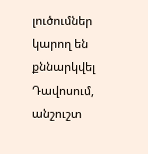լուծումներ կարող են քննարկվել Դավոսում, անշուշտ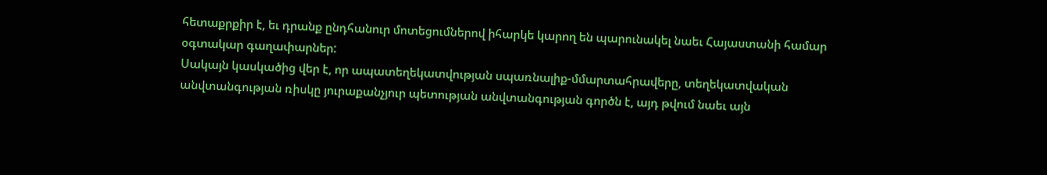հետաքրքիր է, եւ դրանք ընդհանուր մոտեցումներով իհարկե կարող են պարունակել նաեւ Հայաստանի համար օգտակար գաղափարներ:
Սակայն կասկածից վեր է, որ ապատեղեկատվության սպառնալիք-մմարտահրավերը, տեղեկատվական անվտանգության ռիսկը յուրաքանչյուր պետության անվտանգության գործն է, այդ թվում նաեւ այն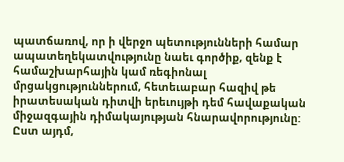պատճառով, որ ի վերջո պետությունների համար ապատեղեկատվությունը նաեւ գործիք, զենք է համաշխարհային կամ ռեգիոնալ մրցակցություններում, հետեւաբար հազիվ թե իրատեսական դիտվի երեւույթի դեմ հավաքական միջազգային դիմակայության հնարավորությունը: Ըստ այդմ,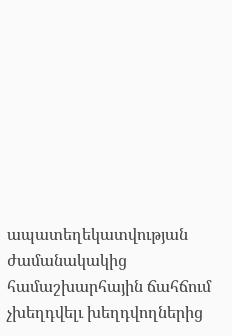ապատեղեկատվության ժամանակակից համաշխարհային ճահճում չխեղդվելւ խեղդվողներից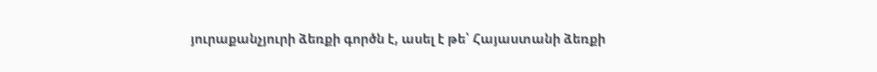յուրաքանչյուրի ձեռքի գործն է, ասել է թե՝ Հայաստանի ձեռքի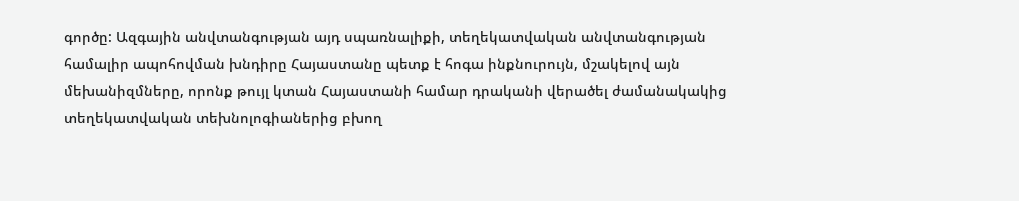գործը: Ազգային անվտանգության այդ սպառնալիքի, տեղեկատվական անվտանգության համալիր ապոհովման խնդիրը Հայաստանը պետք է հոգա ինքնուրույն, մշակելով այն մեխանիզմները, որոնք թույլ կտան Հայաստանի համար դրականի վերածել ժամանակակից տեղեկատվական տեխնոլոգիաներից բխող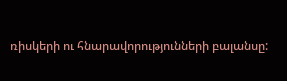ռիսկերի ու հնարավորությունների բալանսը: